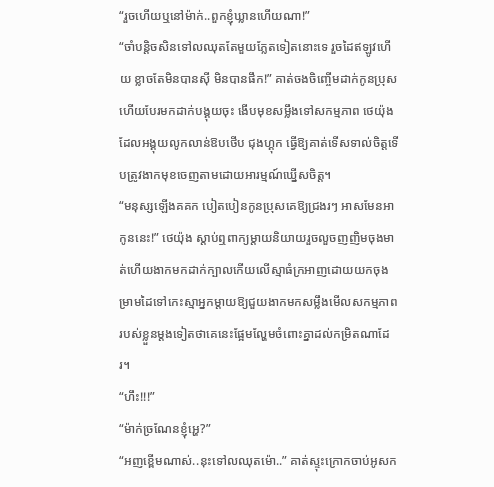“រួចហើយឬនៅម៉ាក់..ពួកខ្ញុំឃ្លានហើយណា!”
“ចាំបន្តិចសិនទៅលឈុតតែមួយភ្លែតទៀតនោះទេ រួចដៃឥឡូវហើយ ខ្លាចតែមិនបានស៊ី មិនបានផឹក!” គាត់ចងចិញ្ចើមដាក់កូនប្រុស ហើយបែរមកដាក់បង្គុយចុះ ងើបមុខសម្លឹងទៅសកម្មភាព ថេយ៉ុង ដែលអង្គុយលូកលាន់ឱបថើប ជុងហ្គុក ធ្វើឱ្យគាត់ទើសទាល់ចិត្តទើបត្រូវងាកមុខចេញតាមដោយអារម្មណ៍ឃ្នើសចិត្ត។
“មនុស្សឡើងគគក បៀតបៀនកូនប្រុសគេឱ្យជ្រងរៗ អាសមែនអាកូននេះ!” ថេយ៉ុង ស្តាប់ឮពាក្យម្តាយនិយាយរួចលួចញញិមចុងមាត់ហើយងាកមកដាក់ក្បាលកើយលើស្មាធំក្រអាញដោយយកចុងម្រាមដៃទៅកេះស្មាអ្នកម្តាយឱ្យជួយងាកមកសម្លឹងមើលសកម្មភាពរបស់ខ្លួនម្តងទៀតថាគេនេះផ្អែមល្ហែមចំពោះគ្នាដល់កម្រិតណាដែរ។
“ហឹះ!!!”
“ម៉ាក់ច្រណែនខ្ញុំអ្ហេ?”
“អញខ្ពើមណាស់..នុះទៅលឈុតម៉ោ..” គាត់ស្ទុះក្រោកចាប់អូសក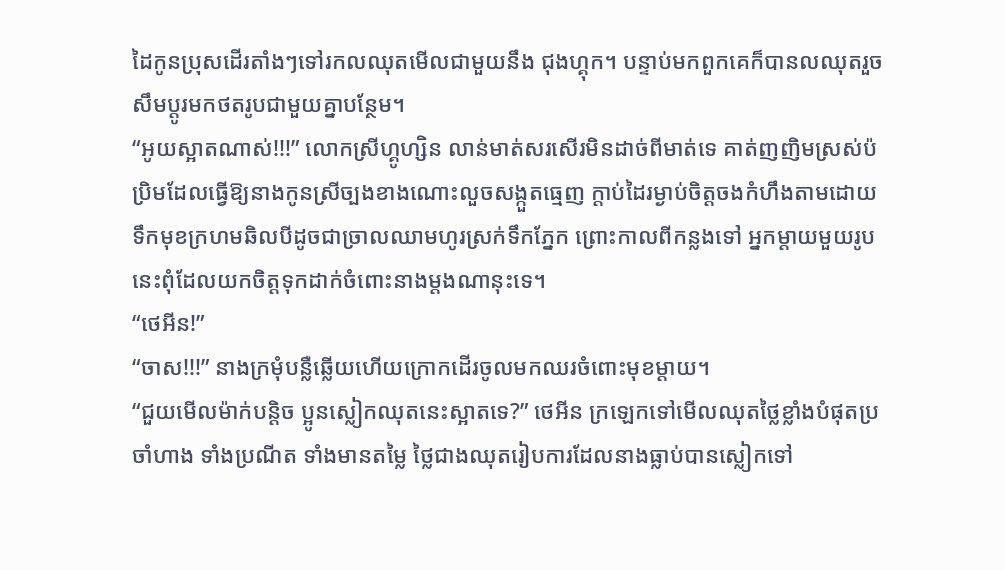ដៃកូនប្រុសដើរតាំងៗទៅរកលឈុតមើលជាមួយនឹង ជុងហ្គុក។ បន្ទាប់មកពួកគេក៏បានលឈុតរួចសឹមប្តូរមកថតរូបជាមួយគ្នាបន្ថែម។
“អូយស្អាតណាស់!!!” លោកស្រីហ្គូហ្សិន លាន់មាត់សរសើរមិនដាច់ពីមាត់ទេ គាត់ញញិមស្រស់ប៉ប្រិមដែលធ្វើឱ្យនាងកូនស្រីច្បងខាងណោះលួចសង្កួតធ្មេញ ក្តាប់ដៃរម្ងាប់ចិត្តចងកំហឹងតាមដោយទឹកមុខក្រហមឆិលបីដូចជាច្រាលឈាមហូរស្រក់ទឹកភ្នែក ព្រោះកាលពីកន្លងទៅ អ្នកម្តាយមួយរូបនេះពុំដែលយកចិត្តទុកដាក់ចំពោះនាងម្តងណានុះទេ។
“ថេអីន!”
“ចាស!!!” នាងក្រមុំបន្លឺឆ្លើយហើយក្រោកដើរចូលមកឈរចំពោះមុខម្តាយ។
“ជួយមើលម៉ាក់បន្តិច ប្អូនស្លៀកឈុតនេះស្អាតទេ?” ថេអីន ក្រឡេកទៅមើលឈុតថ្លៃខ្លាំងបំផុតប្រចាំហាង ទាំងប្រណីត ទាំងមានតម្លៃ ថ្លៃជាងឈុតរៀបការដែលនាងធ្លាប់បានស្លៀកទៅ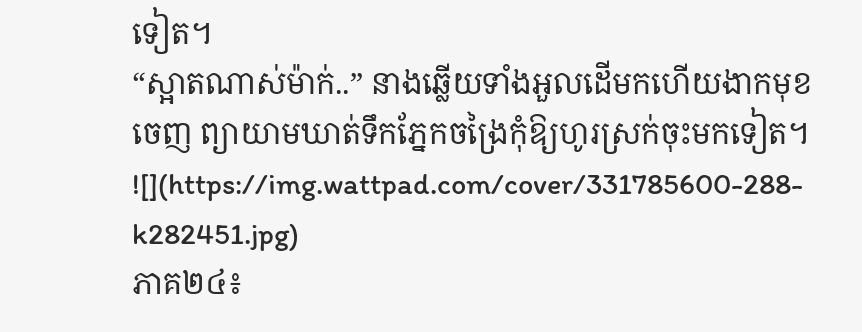ទៀត។
“ស្អាតណាស់ម៉ាក់..” នាងឆ្លើយទាំងអួលដើមកហើយងាកមុខចេញ ព្យាយាមឃាត់ទឹកភ្នែកចង្រៃកុំឱ្យហូរស្រក់ចុះមកទៀត។
![](https://img.wattpad.com/cover/331785600-288-k282451.jpg)
ភាគ២៤៖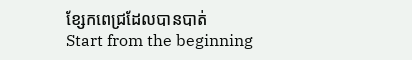ខ្សែកពេជ្រដែលបានបាត់
Start from the beginning